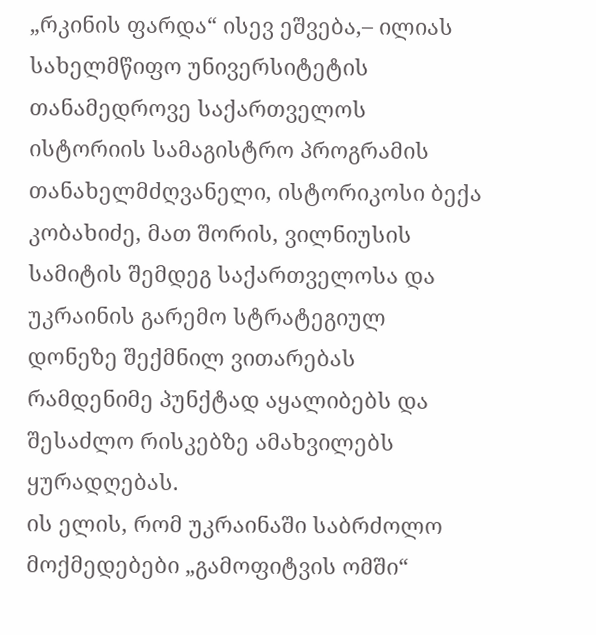„რკინის ფარდა“ ისევ ეშვება,– ილიას სახელმწიფო უნივერსიტეტის თანამედროვე საქართველოს ისტორიის სამაგისტრო პროგრამის თანახელმძღვანელი, ისტორიკოსი ბექა კობახიძე, მათ შორის, ვილნიუსის სამიტის შემდეგ საქართველოსა და უკრაინის გარემო სტრატეგიულ დონეზე შექმნილ ვითარებას რამდენიმე პუნქტად აყალიბებს და შესაძლო რისკებზე ამახვილებს ყურადღებას.
ის ელის, რომ უკრაინაში საბრძოლო მოქმედებები „გამოფიტვის ომში“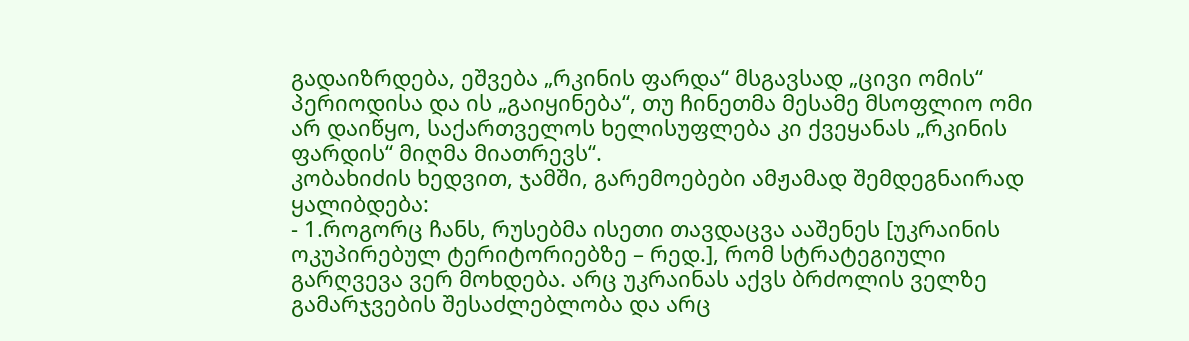გადაიზრდება, ეშვება „რკინის ფარდა“ მსგავსად „ცივი ომის“ პერიოდისა და ის „გაიყინება“, თუ ჩინეთმა მესამე მსოფლიო ომი არ დაიწყო, საქართველოს ხელისუფლება კი ქვეყანას „რკინის ფარდის“ მიღმა მიათრევს“.
კობახიძის ხედვით, ჯამში, გარემოებები ამჟამად შემდეგნაირად ყალიბდება:
- 1.როგორც ჩანს, რუსებმა ისეთი თავდაცვა ააშენეს [უკრაინის ოკუპირებულ ტერიტორიებზე – რედ.], რომ სტრატეგიული გარღვევა ვერ მოხდება. არც უკრაინას აქვს ბრძოლის ველზე გამარჯვების შესაძლებლობა და არც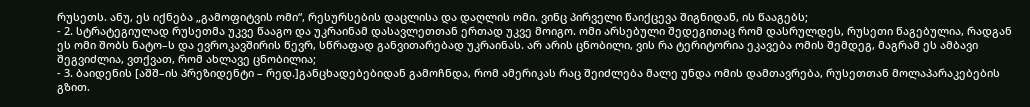რუსეთს. ანუ, ეს იქნება „გამოფიტვის ომი“, რესურსების დაცლისა და დაღლის ომი. ვინც პირველი წაიქცევა შიგნიდან, ის წააგებს;
- 2. სტრატეგიულად რუსეთმა უკვე წააგო და უკრაინამ დასავლეთთან ერთად უკვე მოიგო. ომი არსებული შედეგითაც რომ დასრულდეს, რუსეთი წაგებულია, რადგან ეს ომი შობს ნატო–ს და ევროკავშირის წევრ, სწრაფად განვითარებად უკრაინას. არ არის ცნობილი, ვის რა ტერიტორია ეკავება ომის შემდეგ, მაგრამ ეს ამბავი შეგვიძლია, ვთქვათ, რომ ახლავე ცნობილია;
- 3. ბაიდენის [აშშ–ის პრეზიდენტი – რედ.]განცხადებებიდან გამოჩნდა, რომ ამერიკას რაც შეიძლება მალე უნდა ომის დამთავრება, რუსეთთან მოლაპარაკებების გზით.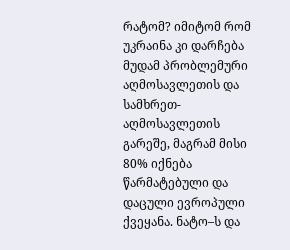რატომ? იმიტომ რომ უკრაინა კი დარჩება მუდამ პრობლემური აღმოსავლეთის და სამხრეთ-აღმოსავლეთის გარეშე, მაგრამ მისი 80% იქნება წარმატებული და დაცული ევროპული ქვეყანა. ნატო–ს და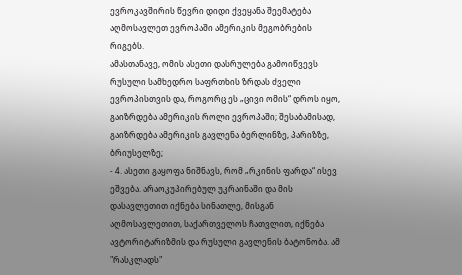ევროკავშირის წევრი დიდი ქვეყანა შეემატება აღმოსავლეთ ევროპაში ამერიკის მეგობრების რიგებს.
ამასთანავე, ომის ასეთი დასრულება გამოიწვევს რუსული სამხედრო საფრთხის ზრდას ძველი ევროპისთვის და, როგორც ეს „ცივი ომის“ დროს იყო, გაიზრდება ამერიკის როლი ევროპაში; შესაბამისად, გაიზრდება ამერიკის გავლენა ბერლინზე, პარიზზე, ბრიუსელზე;
- 4. ასეთი გაყოფა ნიშნავს, რომ „რკინის ფარდა“ ისევ ეშვება. არაოკუპირებულ უკრაინაში და მის დასავლეთით იქნება სინათლე, მისგან აღმოსავლეთით, საქართველოს ჩათვლით, იქნება ავტორიტარიზმის და რუსული გავლენის ბატონობა. ამ "რასკლადს"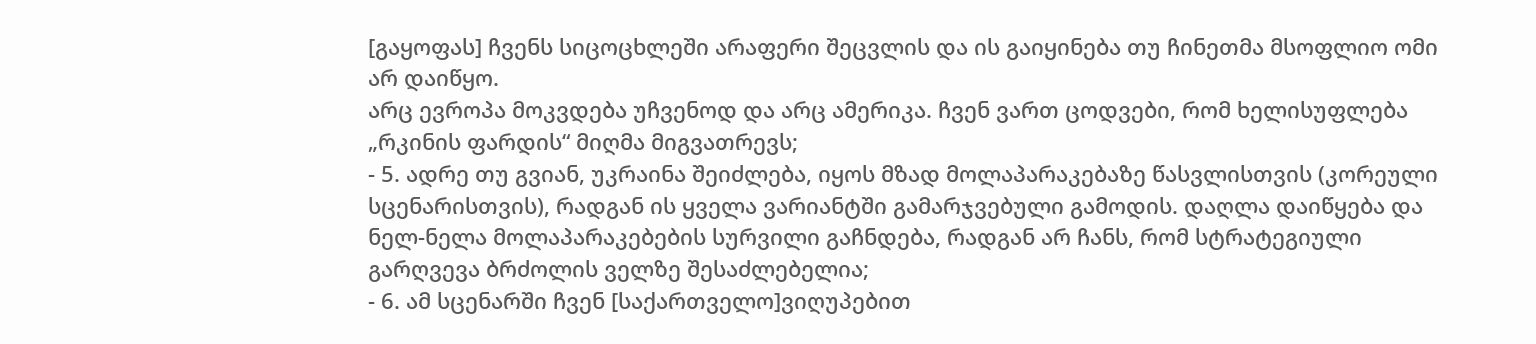[გაყოფას] ჩვენს სიცოცხლეში არაფერი შეცვლის და ის გაიყინება თუ ჩინეთმა მსოფლიო ომი არ დაიწყო.
არც ევროპა მოკვდება უჩვენოდ და არც ამერიკა. ჩვენ ვართ ცოდვები, რომ ხელისუფლება „რკინის ფარდის“ მიღმა მიგვათრევს;
- 5. ადრე თუ გვიან, უკრაინა შეიძლება, იყოს მზად მოლაპარაკებაზე წასვლისთვის (კორეული სცენარისთვის), რადგან ის ყველა ვარიანტში გამარჯვებული გამოდის. დაღლა დაიწყება და ნელ-ნელა მოლაპარაკებების სურვილი გაჩნდება, რადგან არ ჩანს, რომ სტრატეგიული გარღვევა ბრძოლის ველზე შესაძლებელია;
- 6. ამ სცენარში ჩვენ [საქართველო]ვიღუპებით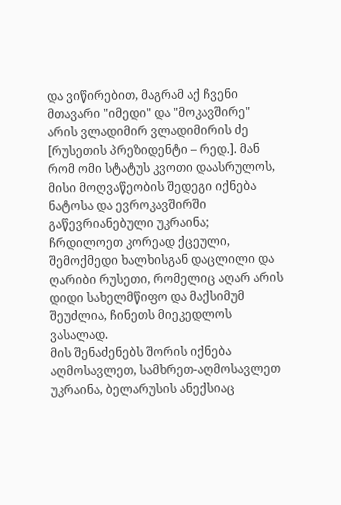და ვიწირებით, მაგრამ აქ ჩვენი მთავარი "იმედი" და "მოკავშირე" არის ვლადიმირ ვლადიმირის ძე [რუსეთის პრეზიდენტი – რედ.]. მან რომ ომი სტატუს კვოთი დაასრულოს, მისი მოღვაწეობის შედეგი იქნება ნატოსა და ევროკავშირში გაწევრიანებული უკრაინა; ჩრდილოეთ კორეად ქცეული, შემოქმედი ხალხისგან დაცლილი და ღარიბი რუსეთი, რომელიც აღარ არის დიდი სახელმწიფო და მაქსიმუმ შეუძლია, ჩინეთს მიეკედლოს ვასალად.
მის შენაძენებს შორის იქნება აღმოსავლეთ, სამხრეთ-აღმოსავლეთ უკრაინა, ბელარუსის ანექსიაც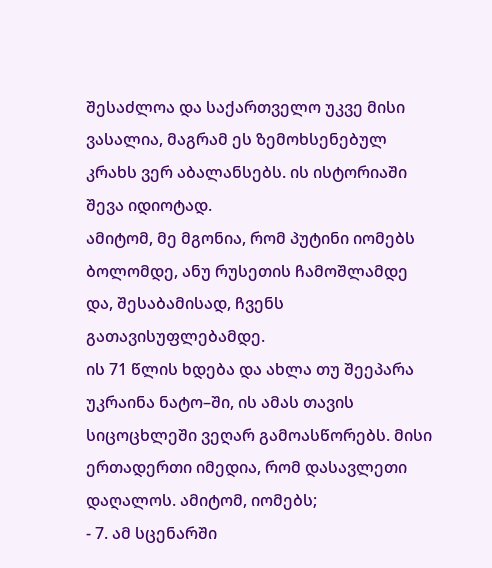შესაძლოა და საქართველო უკვე მისი ვასალია, მაგრამ ეს ზემოხსენებულ კრახს ვერ აბალანსებს. ის ისტორიაში შევა იდიოტად.
ამიტომ, მე მგონია, რომ პუტინი იომებს ბოლომდე, ანუ რუსეთის ჩამოშლამდე და, შესაბამისად, ჩვენს გათავისუფლებამდე.
ის 71 წლის ხდება და ახლა თუ შეეპარა უკრაინა ნატო–ში, ის ამას თავის სიცოცხლეში ვეღარ გამოასწორებს. მისი ერთადერთი იმედია, რომ დასავლეთი დაღალოს. ამიტომ, იომებს;
- 7. ამ სცენარში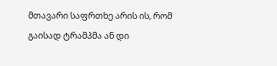მთავარი საფრთხე არის ის, რომ გაისად ტრამპმა ან დი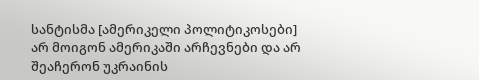სანტისმა [ამერიკელი პოლიტიკოსები] არ მოიგონ ამერიკაში არჩევნები და არ შეაჩერონ უკრაინის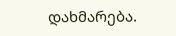დახმარება.